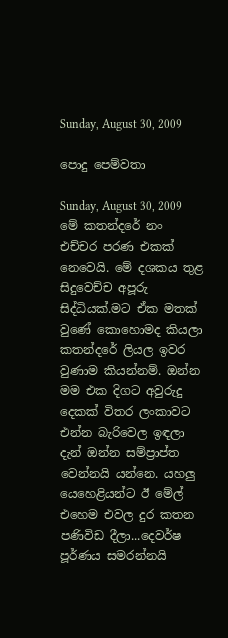Sunday, August 30, 2009

පොදු පෙම්වතා

Sunday, August 30, 2009
මේ කතන්දරේ නං එච්චර පරණ එකක් නෙවෙයි. මේ දශකය තුළ සිදුවෙච්ච අපූරු සිද්ධියක්.මට ඒක මතක් වුණේ කොහොමද කියලා කතන්දරේ ලියල ඉවර වුණාම කියන්නම්. ඔන්න මම එක දිගට අවුරුදු දෙකක් විතර ලංකාවට එන්න බැරිවෙල ඉඳලා දැන් ඔන්න සම්ප්‍රාප්ත වෙන්නයි යන්නෙ. යහලු යෙහෙළියන්ට ඊ මේල් එහෙම එවල දුර කතන පණිවිඩ දීලා...දෙවර්ෂ පූර්ණය සමරන්නයි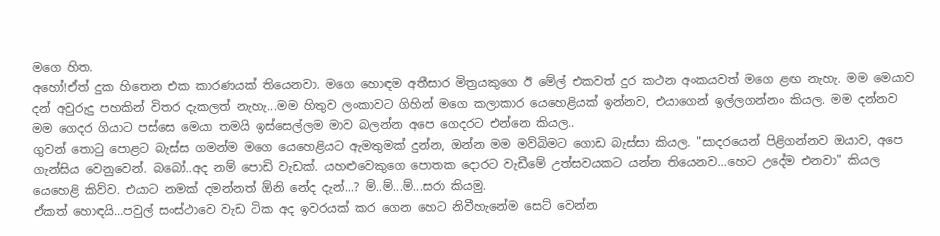මගෙ හිත.
අහෝ!ඒත් දුක හිතෙන එක කාරණයක් තියෙනවා. මගෙ හොඳම අතීසාර මිත්‍රයකුගෙ ඊ මේල් එකවත් දුර කථන අංකයවත් මගෙ ළඟ නැහැ. මම මෙයාව දන් අවුරුදු පහකින් විතර දැකලත් නැහැ...මම හිතුව ලංකාවට ගිහින් මගෙ කලාකාර යෙහෙළියක් ඉන්නව, එයාගෙන් ඉල්ලගන්නං කියල. මම දන්නව මම ගෙදර ගියාට පස්සෙ මෙයා තමයි ඉස්සෙල්ලම මාව බලන්න අපෙ ගෙදරට එන්නෙ කියල..
ගුවන් තොටු පොළට බැස්ස ගමන්ම මගෙ යෙහෙළියට ඇමතුමක් දුන්න, ඔන්න මම මව්බිමට ගොඩ බැස්සා කියල. "සාදරයෙන් පිළිගන්නව ඔයාව, අපෙ ගැන්සිය වෙනුවෙන්. බබෝ..අද නම් පොඩි වැඩක්. යහළුවෙකුගෙ පොතක දොරට වැඩීමේ උත්සවයකට යන්න තියෙනව...හෙට උදේම එනවා" කියල යෙහෙළි කිව්ව. එයාට නමක් දමන්නත් ඕනි නේද දැන්...? ම්..ම්...ම්...සරා කියමු.
ඒකත් හොඳයි...පවුල් සංස්ථාවෙ වැඩ ටික අද ඉවරයක් කර ගෙන හෙට නිවීහැනේම සෙට් වෙන්න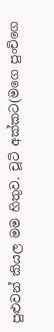පුළුවන් කියල මම හිතුව. චූටි අක්කට(මගෙ පුංචිගෙ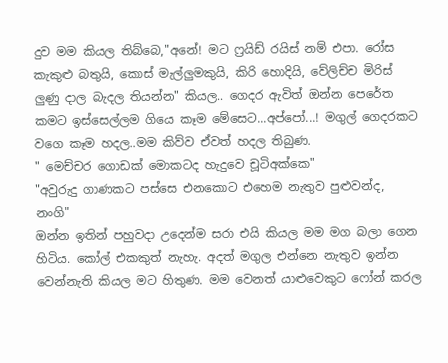දුව මම කියල තිබ්බෙ,"අනේ! මට ෆ්‍රයිඩ් රයිස් නම් එපා. රෝස කැකුළු බතුයි, කොස් මැල්ලුමකුයි, කිරි හොදියි, වේලිච්ච මිරිස් ලුණු දාල බැදල තියන්න" කියල.. ගෙදර ඇවිත් ඔන්න පෙරේත කමට ඉස්සෙල්ලම ගියෙ කෑම මේසෙට...අප්පෝ...! මගුල් ගෙදරකට වගෙ කෑම හදල..මම කිව්ව ඒවත් හදල තිබුණ.
" මෙච්චර ගොඩක් මොකටද හැදුවෙ චූටිඅක්කෙ"
"අවුරුදු ගාණකට පස්සෙ එනකොට එහෙම නැතුව පුළුවන්ද, නංගි"
ඔන්න ඉතින් පහුවදා උදෙන්ම සරා එයි කියල මම මග බලා ගෙන හිටිය. කෝල් එකකුත් නැහැ. අදත් මගුල එන්නෙ නැතුව ඉන්න වෙන්නැති කියල මට හිතුණ. මම වෙනත් යාළුවෙකුට ෆෝන් කරල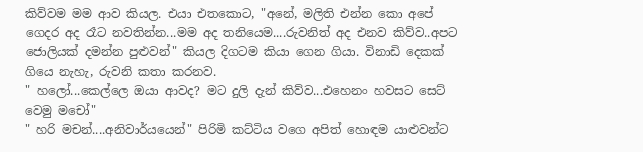කිව්වම මම ආව කියල. එයා එතකොට, "අනේ, මලිති එන්න කො අපේ ගෙදර අද රෑට නවතින්න...මම අද තනියෙම....රුවනිත් අද එනව කිව්ව..අපට ජොලියක් දමන්න පුළුවන්" කියල දිගටම කියා ගෙන ගියා. විනාඩි දෙකක් ගියෙ නැහැ, රුවනි කතා කරනව.
" හලෝ...කෙල්ලෙ ඔයා ආවද? මට දුලි දැන් කිව්ව...එහෙනං හවසට සෙට් වෙමු මචෝ"
" හරි මචන්....අනිවාර්යයෙන්" පිරිමි කට්ටිය වගෙ අපිත් හොඳම යාළුවන්ට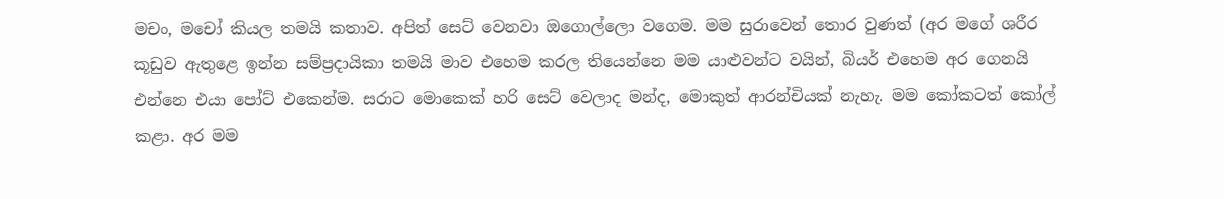මචං, මචෝ කියල තමයි කතාව. අපිත් සෙට් වෙනවා ඔගොල්ලො වගෙම. මම සුරාවෙන් තොර වුණත් (අර මගේ ශරීර කූඩුව ඇතුළෙ ඉන්න සම්ප්‍රදායිකා තමයි මාව එහෙම කරල තියෙන්නෙ මම යාළුවන්ට වයින්, බියර් එහෙම අර ගෙනයි එන්නෙ එයා පෝට් එකෙන්ම. සරාට මොකෙක් හරි සෙට් වෙලාද මන්ද, මොකුත් ආරන්චියක් නැහැ. මම කෝකටත් කෝල් කළා. අර මම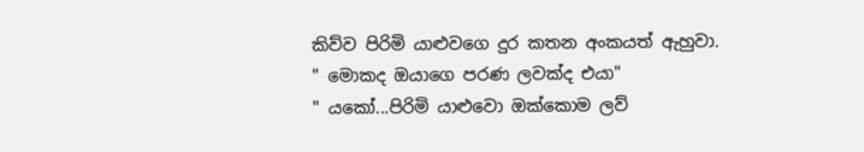කිව්ව පිරිමි යාළුවගෙ දුර කතන අංකයත් ඇහුවා.
" මොකද ඔයාගෙ පරණ ලවක්ද එයා"
" යකෝ...පිරිමි යාළුවො ඔක්කොම ලව්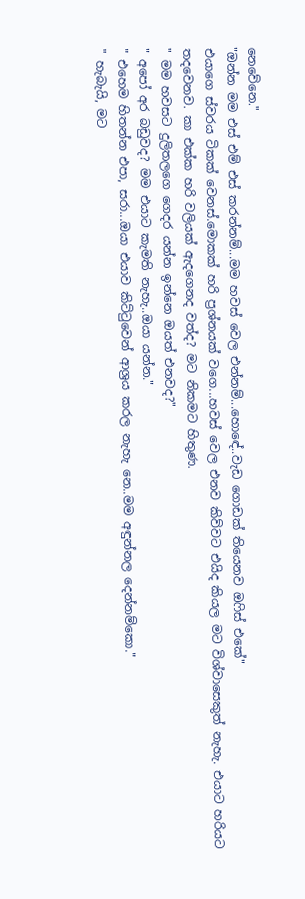නෙවේනෙ."
"ඔන්න මම එස් එම් එස් කරන්නම්...මම හවස් වෙල එන්නම්...හොඳේ..වැඩ ගොඩක් තියෙනව ඔෆිස් එකේ"
එයාගෙ ස්වරය ටිකක් වෙනස්.මොකක් හරි ප්‍රශ්නයක් වගෙ...හවස් වෙල එනව කිව්වට එයිද කියල මට විශ්වාසෙකුත් නැහැ. එයාට හරියට තදවෙනව. කා එක්ක හරි වලියක් ඇදගෙනද වත්ද? මට නිකමට හිතුණ.
" මම හවසට දුලිතලගෙ ගෙදර යන්න ඉන්නෙ ඔයත් එනවද?"
" අපෝ අර බඩුවද? මම එයාට කැමති නැහැ..ඔයා යන්න."
" එහෙම හිතන්න එපා, සරා...ඔයා එයාව කිට්ටුවෙන් ආශ්‍රය කරල නැහැ නෙ..මම අඳුන්නල දෙන්නම්කො."
" හැබැයි, මට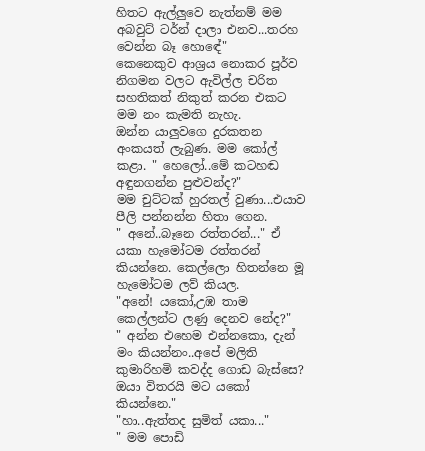හිතට ඇල්ලුවෙ නැත්නම් මම අබවුට් ටර්න් දාලා එනව...තරහ වෙන්න බෑ හොඳේ"
කෙනෙකුව ආශ්‍රය නොකර පූර්ව නිගමන වලට ඇවිල්ල චරිත සහතිකත් නිකුත් කරන එකට මම නං කැමති නැහැ.
ඔන්න යාලුවගෙ දුරකතන අංකයත් ලැබුණ. මම කෝල් කළා. " හෙලෝ..මේ කටහඬ අඳුනගන්න පුළුවන්ද?"
මම චුට්ටක් හුරතල් වුණා...එයාව පීලි පන්නන්න හිතා ගෙන.
" අනේ..බෑනෙ රත්තරන්..." ඒ යකා හැමෝටම රත්තරන් කියන්නෙ. කෙල්ලො හිතන්නෙ මූ හැමෝටම ලව් කියල.
"අනේ! යකෝ,උඹ තාම කෙල්ලන්ට ලණු දෙනව නේද?"
" අන්න එහෙම එන්නකො, දැන් මං කියන්නං..අපේ මලිති කුමාරිහමි කවද්ද ගොඩ බැස්සෙ? ඔයා විතරයි මට යකෝ කියන්නෙ."
"හා..ඇත්තද සුමිත් යකා..."
" මම පොඩි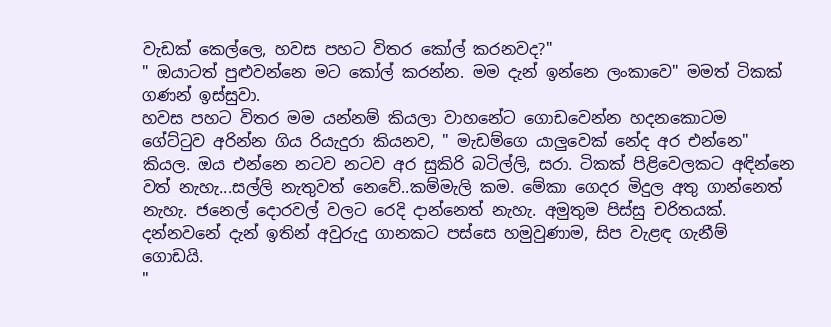වැඩක් කෙල්ලෙ, හවස පහට විතර කෝල් කරනවද?"
" ඔයාටත් පුළුවන්නෙ මට කෝල් කරන්න. මම දැන් ඉන්නෙ ලංකාවෙ" මමත් ටිකක් ගණන් ඉස්සුවා.
හවස පහට විතර මම යන්නම් කියලා වාහනේට ගොඩවෙන්න හදනකොටම ගේට්ටුව අරින්න ගිය රියැදුරා කියනව, " මැඩම්ගෙ යාලුවෙක් නේද අර එන්නෙ" කියල. ඔය එන්නෙ නටව නටව අර සුකිරි බටිල්ලි, සරා. ටිකක් පිළිවෙලකට අඳින්නෙ වත් නැහැ...සල්ලි නැතුවත් නෙවේ..කම්මැලි කම. මේකා ගෙදර මිදුල අතු ගාන්නෙත් නැහැ. ජනෙල් දොරවල් වලට රෙදි දාන්නෙත් නැහැ. අමුතුම පිස්සු චරිතයක්.
දන්නවනේ දැන් ඉතින් අවුරුදු ගානකට පස්සෙ හමුවුණාම, සිප වැළඳ ගැනීම් ගොඩයි.
"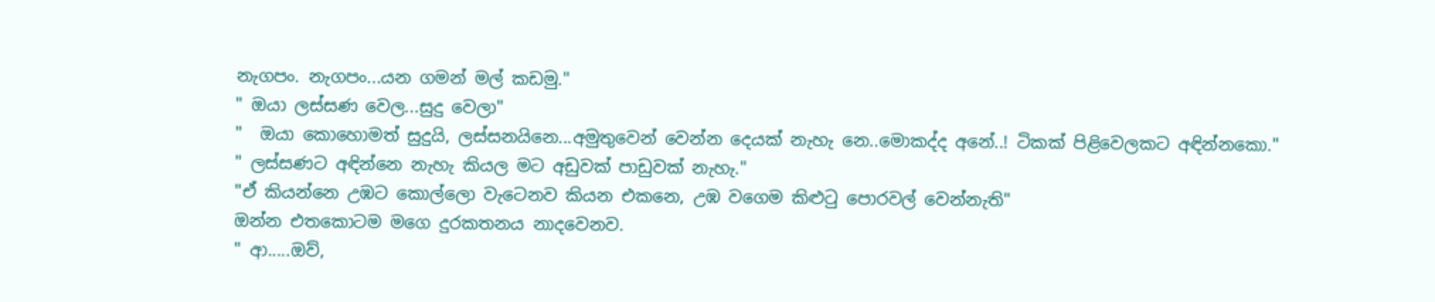නැගපං. නැගපං...යන ගමන් මල් කඩමු."
" ඔයා ලස්සණ වෙල...සුදු වෙලා"
"  ඔයා කොහොමත් සුදුයි, ලස්සනයිනෙ...අමුතුවෙන් වෙන්න දෙයක් නැහැ නෙ..මොකද්ද අනේ..! ටිකක් පිළිවෙලකට අඳින්නකො."
" ලස්සණට අඳින්නෙ නැහැ කියල මට අඩුවක් පාඩුවක් නැහැ."
"ඒ කියන්නෙ උඹට කොල්ලො වැටෙනව කියන එකනෙ, උඹ වගෙම කිළුටු පොරවල් වෙන්නැති"
ඔන්න එතකොටම මගෙ දුරකතනය නාදවෙනව.
" ආ.....ඔව්,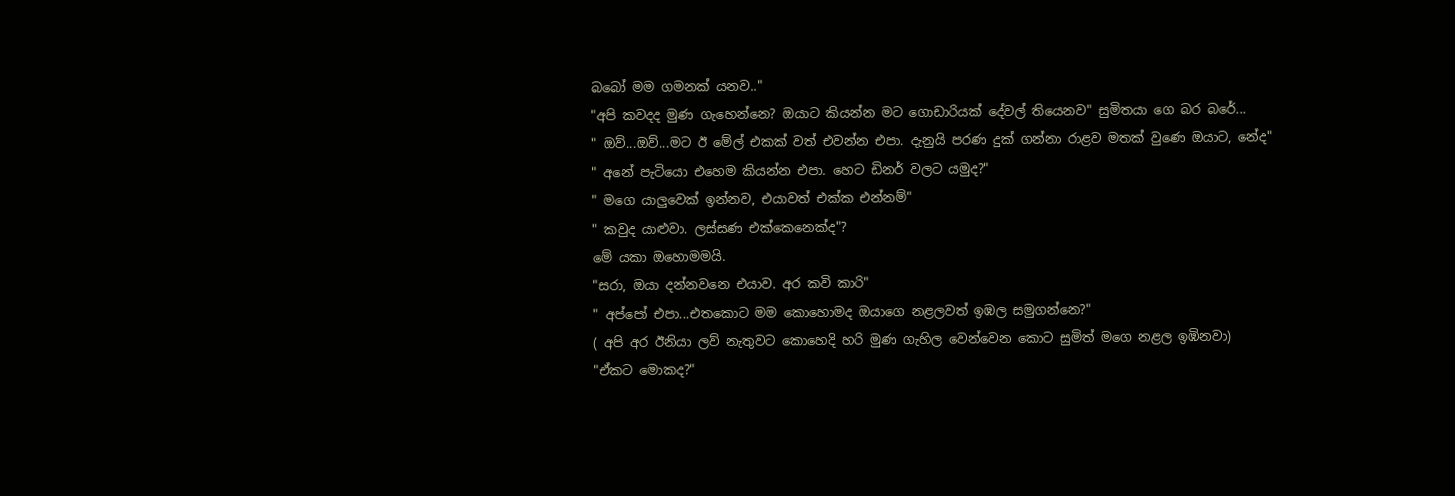බබෝ මම ගමනක් යනව.."
"අපි කවදද මුණ ගැහෙන්නෙ? ඔයාට කියන්න මට ගොඩාරියක් දේවල් තියෙනව" සුමිතයා ගෙ බර බරේ...
" ඔව්...ඔව්...මට ඊ මේල් එකක් වත් එවන්න එපා. දැනුයි පරණ දුක් ගන්නා රාළව මතක් වුණෙ ඔයාට, නේද"
" අනේ පැටියො එහෙම කියන්න එපා. හෙට ඩිනර් වලට යමුද?"
" මගෙ යාලුවෙක් ඉන්නව, එයාවත් එක්ක එන්නම්"
" කවුද යාළුවා. ලස්සණ එක්කෙනෙක්ද"?
මේ යකා ඔහොමමයි.
"සරා, ඔයා දන්නවනෙ එයාව. අර කවි කාරි"
" අප්පෝ එපා...එතකොට මම කොහොමද ඔයාගෙ නළලවත් ඉඹල සමුගන්නෙ?"
( අපි අර ඊනියා ලව් නැතුවට කොහෙදි හරි මුණ ගැහිල වෙන්වෙන කොට සුමිත් මගෙ නළල ඉඹිනවා)
"ඒකට මොකද?"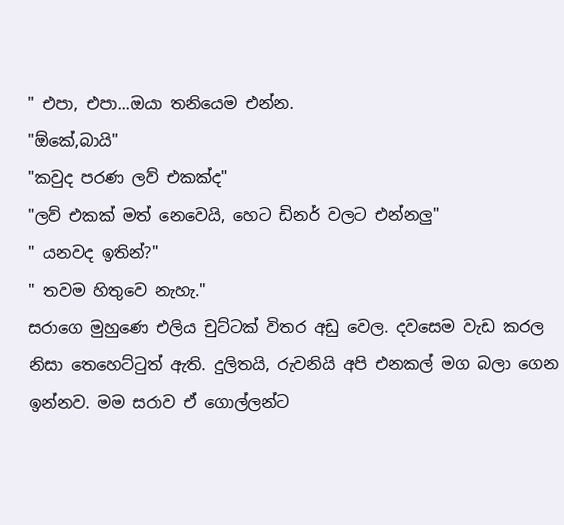" එපා, එපා...ඔයා තනියෙම එන්න.
"ඕකේ,බායි"
"කවුද පරණ ලව් එකක්ද"
"ලව් එකක් මත් නෙවෙයි, හෙට ඩිනර් වලට එන්නලු"
" යනවද ඉතින්?"
" තවම හිතුවෙ නැහැ."
සරාගෙ මුහුණෙ එලිය චුට්ටක් විතර අඩු වෙල. දවසෙම වැඩ කරල නිසා තෙහෙට්ටුත් ඇති. දුලිතයි, රුවනියි අපි එනකල් මග බලා ගෙන ඉන්නව. මම සරාව ඒ ගොල්ලන්ට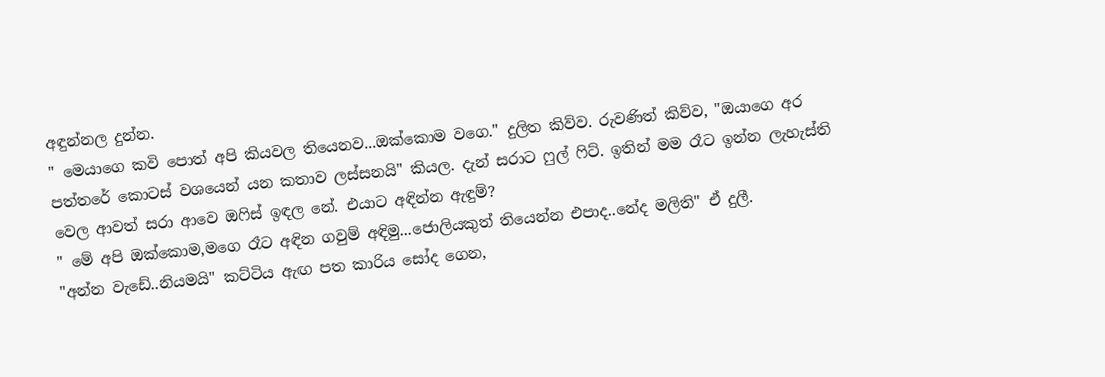අඳුන්නල දුන්න.
" මෙයාගෙ කවි පොත් අපි කියවල තියෙනව...ඔක්කොම වගෙ." දුලිත කිව්ව. රුවණිත් කිව්ව, "ඔයාගෙ අර පත්තරේ කොටස් වශයෙන් යන කතාව ලස්සනයි" කියල. දැන් සරාට ෆුල් ෆිට්. ඉතින් මම රෑට ඉන්න ලැහැස්ති වෙල ආවත් සරා ආවෙ ඔෆිස් ඉඳල නේ. එයාට අඳින්න ඇඳුම්?
" මේ අපි ඔක්කොම,මගෙ රෑට අඳින ගවුම් අඳිමු...ජොලියකුත් තියෙන්න එපාද..නේද මලිති" ඒ දුලී.
"අන්න වැඩේ..නියමයි" කට්ටිය ඇඟ පත කාරිය සෝද ගෙන,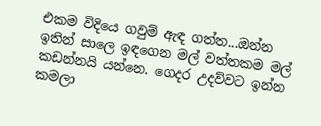එකම විදියෙ ගවුම් ඇඳ ගත්ත...ඔන්න ඉතින් සාලෙ ඉඳගෙන මල් වත්තකම මල් කඩන්නයි යන්නෙ. ගෙදර උදව්වට ඉන්න කමලා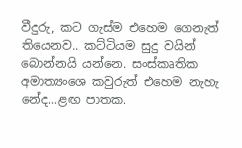වීදුරු, කට ගැස්ම එහෙම ගෙනැත් තියෙනව.. කට්ටියම සුදු වයින් බොන්නයි යන්නෙ. සංස්කෘතික අමාත්‍යංශෙ කවුරුත් එහෙම නැහැ නේද...ළඟ පාතක.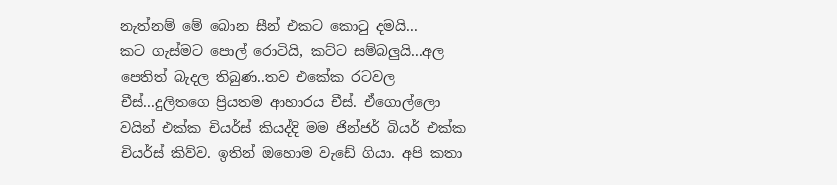නැත්නම් මේ බොන සීන් එකට කොටු දමයි...
කට ගැස්මට පොල් රොටියි, කට්ට සම්බලුයි...අල පෙතිත් බැදල තිබුණ..තව එකේක රටවල චීස්...දුලිතගෙ ප්‍රියතම ආහාරය චීස්. ඒගොල්ලො වයින් එක්ක චියර්ස් කියද්දි මම ජින්ජර් බියර් එක්ක චියර්ස් කිව්ව. ඉතින් ඔහොම වැඩේ ගියා. අපි කතා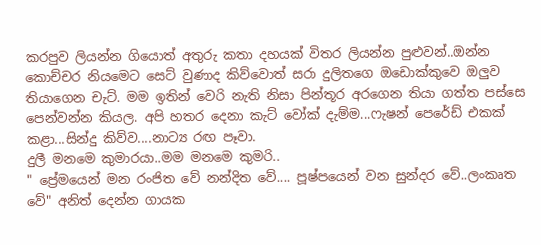කරපුව ලියන්න ගියොත් අතුරු කතා දහයක් විතර ලියන්න පුළුවන්..ඔන්න කොච්චර නියමෙට සෙට් වුණාද කිව්වොත් සරා දුලිතගෙ ඔඩොක්කුවෙ ඔලුව තියාගෙන චැට්. මම ඉතින් වෙරි නැති නිසා පින්තූර අරගෙන තියා ගත්ත පස්සෙ පෙන්වන්න කියල. අපි හතර දෙනා කැට් වෝක් දැම්ම...ෆැෂන් පෙරේඩ් එකක් කළා...සින්දු කිව්ව....නාට්‍ය රඟ පෑවා.
දුලී මනමෙ කුමාරයා..මම මනමෙ කුමරි..
" ප්‍රේමයෙන් මන රංජිත වේ නන්දිත වේ.... පූෂ්පයෙන් වන සුන්දර වේ..ලංකෘත වේ" අනිත් දෙන්න ගායක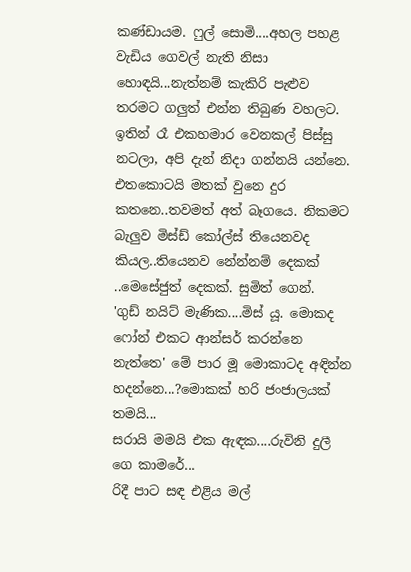කණ්ඩායම. ෆුල් සොමි....අහල පහළ වැඩිය ගෙවල් නැති නිසා හොඳයි...නැත්නම් කැකිරි පැළුව තරමට ගලුත් එන්න තිබුණ වහලට.
ඉතින් රෑ එකහමාර වෙනකල් පිස්සු නටලා, අපි දැන් නිදා ගන්නයි යන්නෙ. එතකොටයි මතක් වුනෙ දුර කතනෙ..තවමත් අත් බෑගයෙ. නිකමට බැලුව මිස්ඩ් කෝල්ස් තියෙනවද කියල..තියෙනව නේන්නම් දෙකක් ..මෙසේජුත් දෙකක්. සුමිත් ගෙන්.
'ගුඩ් නයිට් මැණික....මිස් යූ. මොකද ෆෝන් එකට ආන්සර් කරන්නෙ නැත්තෙ' මේ පාර මූ මොකාටද අඳින්න හදන්නෙ...?මොකක් හරි ජංජාලයක් තමයි...
සරායි මමයි එක ඇඳක....රුවිනි දුලී ගෙ කාමරේ...
රිදී පාට සඳ එළිය මල්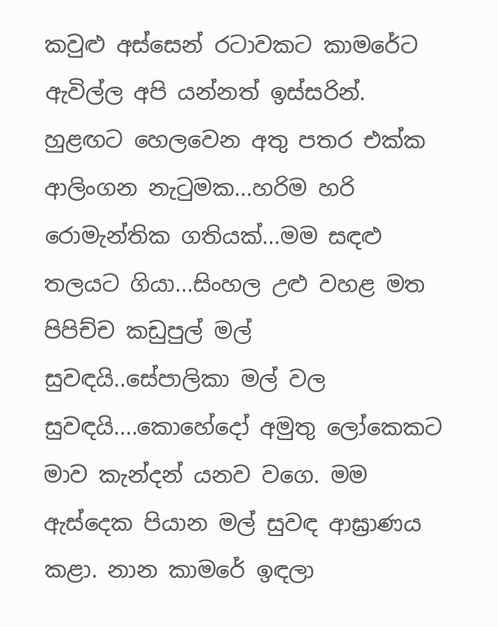කවුළු අස්සෙන් රටාවකට කාමරේට ඇවිල්ල අපි යන්නත් ඉස්සරින්. හුළඟට හෙලවෙන අතු පතර එක්ක ආලිංගන නැටුමක...හරිම හරි රොමැන්තික ගතියක්...මම සඳළු තලයට ගියා...සිංහල උළු වහළ මත පිපිච්ච කඩුපුල් මල් සුවඳයි..සේපාලිකා මල් වල සුවඳයි....කොහේදෝ අමුතු ලෝකෙකට මාව කැන්දන් යනව වගෙ. මම ඇස්දෙක පියාන මල් සුවඳ ආඝ්‍රාණය කළා. නාන කාමරේ ඉඳලා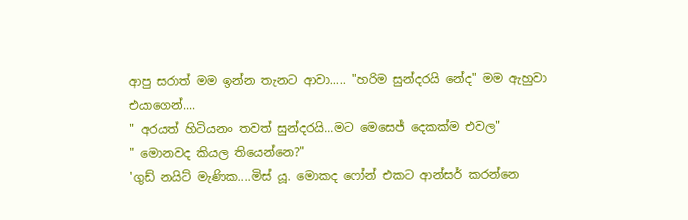ආපු සරාත් මම ඉන්න තැනට ආවා..... "හරිම සුන්දරයි නේද" මම ඇහුවා එයාගෙන්....
" අරයත් හිටියනං තවත් සුන්දරයි...මට මෙසෙජ් දෙකක්ම එවල"
" මොනවද කියල තියෙන්නෙ?"
'ගුඩ් නයිට් මැණික....මිස් යූ. මොකද ෆෝන් එකට ආන්සර් කරන්නෙ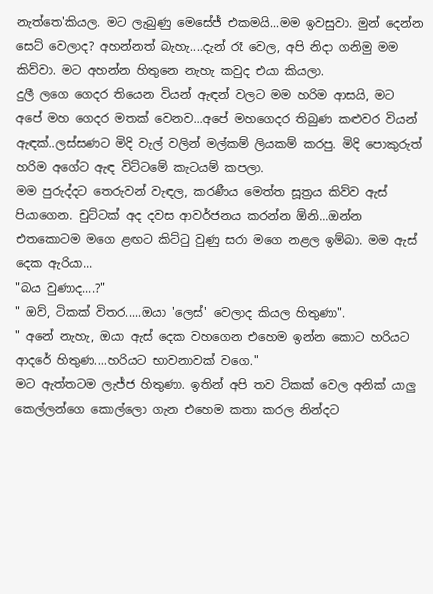නැත්තෙ'කියල. මට ලැබුණු මෙසේජ් එකමයි...මම ඉවසුවා. මුන් දෙන්න සෙට් වෙලාද? අහන්නත් බැහැ....දැන් රෑ වෙල, අපි නිදා ගනිමු මම කිව්වා. මට අහන්න හිතුනෙ නැහැ කවුද එයා කියලා.
දුලී ලගෙ ගෙදර තියෙන වියන් ඇඳන් වලට මම හරිම ආසයි, මට අපේ මහ ගෙදර මතක් වෙනව...අපේ මහගෙදර තිබුණ කළුවර වියන් ඇඳක්..ලස්සණට මිදි වැල් වලින් මල්කම් ලියකම් කරපු. මිදි පොකුරුත් හරිම අගේට ඇඳ විට්ටමේ කැටයම් කපලා.
මම පුරුද්දට තෙරුවන් වැඳල, කරණීය මෙත්ත සූත්‍රය කිව්ව ඇස් පියාගෙන. චුට්ටක් අද දවස ආවර්ජනය කරන්න ඕනි...ඔන්න එතකොටම මගෙ ළඟට කිට්ටු වුණු සරා මගෙ නළල ඉම්බා. මම ඇස් දෙක ඇරියා...
"බය වුණාද....?"
" ඔව්, ටිකක් විතර.....ඔයා 'ලෙස්' වෙලාද කියල හිතුණා".
" අනේ නැහැ, ඔයා ඇස් දෙක වහගෙන එහෙම ඉන්න කොට හරියට ආදරේ හිතුණ....හරියට භාවනාවක් වගෙ."
මට ඇත්තටම ලැජ්ජ හිතුණා. ඉතින් අපි තව ටිකක් වෙල අනික් යාලු කෙල්ලන්ගෙ කොල්ලො ගැන එහෙම කතා කරල නින්දට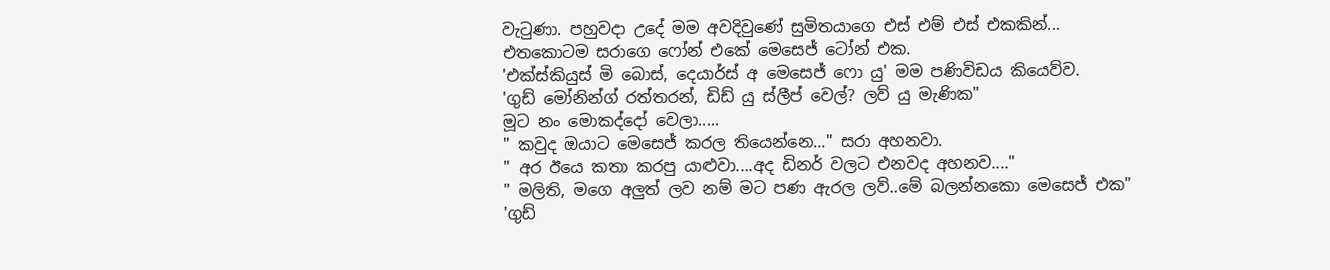වැටුණා. පහුවදා උදේ මම අවදිවුණේ සුමිතයාගෙ එස් එම් එස් එකකින්...
එතකොටම සරාගෙ ෆෝන් එකේ මෙසෙජ් ටෝන් එක.
'එක්ස්කියුස් මි බොස්, දෙයාර්ස් අ මෙසෙජ් ෆො යු' මම පණිවිඩය කියෙව්ව.
'ගුඩ් මෝනින්ග් රත්තරන්, ඩිඩ් යු ස්ලීප් වෙල්? ලව් යු මැණික"
මූට නං මොකද්දෝ වෙලා.....
" කවුද ඔයාට මෙසෙජ් කරල තියෙන්නෙ..." සරා අහනවා.
" අර ඊයෙ කතා කරපු යාළුවා....අද ඩිනර් වලට එනවද අහනව...."
" මලිති, මගෙ අලුත් ලව නම් මට පණ ඇරල ලව්..මේ බලන්නකො මෙසෙජ් එක"
'ගුඩ්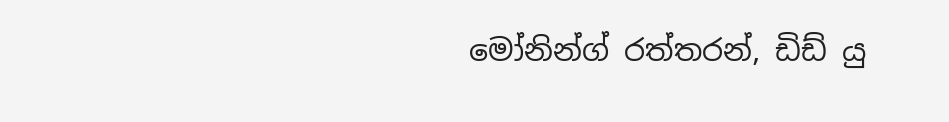මෝනින්ග් රත්තරන්, ඩිඩ් යු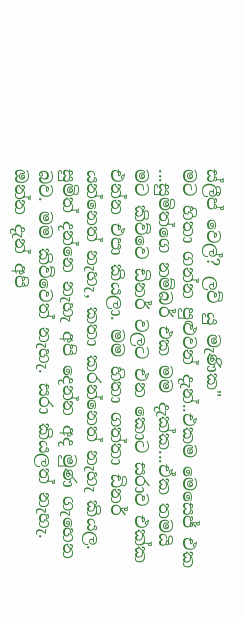ස්ලීප් වෙල්? ලව් යු මැණික"
මට හිතා ගන්න පුළුවන් දැන්..එකම මෙසෙජ් එක ...සුමිත්ගෙ නම්බර් එක මම දැක්ක...ඒක තමයි මට කිව්වෙ ඩිනර් වලට එන කොට සරාව එක්ක එන්න එපා කියලා. මම හිතා ගත්තා ඩිනර් යන්නෙත් නැහැ, කතා කරන්නෙත් නැහැ කියල. සුමිත් දන්නෙ නැහැ අපි දෙන්න අද මුණ ගැහෙන බව. මම කිව්වෙත් නැහැ. සරා කියලත් නැහැ.
ඔන්න දැන් අපි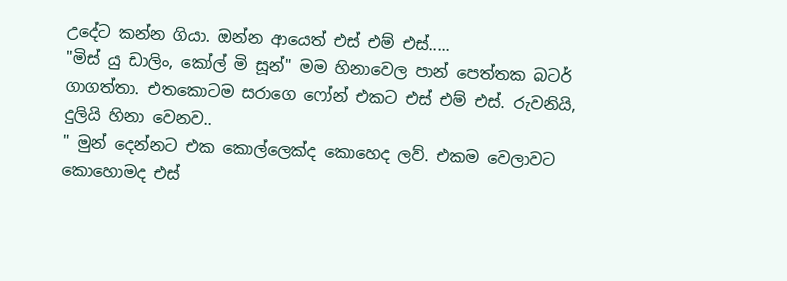උදේට කන්න ගියා. ඔන්න ආයෙත් එස් එම් එස්.....
"මිස් යු ඩාලිං, කෝල් මි සූන්" මම හිනාවෙල පාන් පෙත්තක බටර් ගාගත්තා. එතකොටම සරාගෙ ෆෝන් එකට එස් එම් එස්. රුවනියි, දුලියි හිනා වෙනව..
" මුන් දෙන්නට එක කොල්ලෙක්ද කොහෙද ලව්. එකම වෙලාවට කොහොමද එස්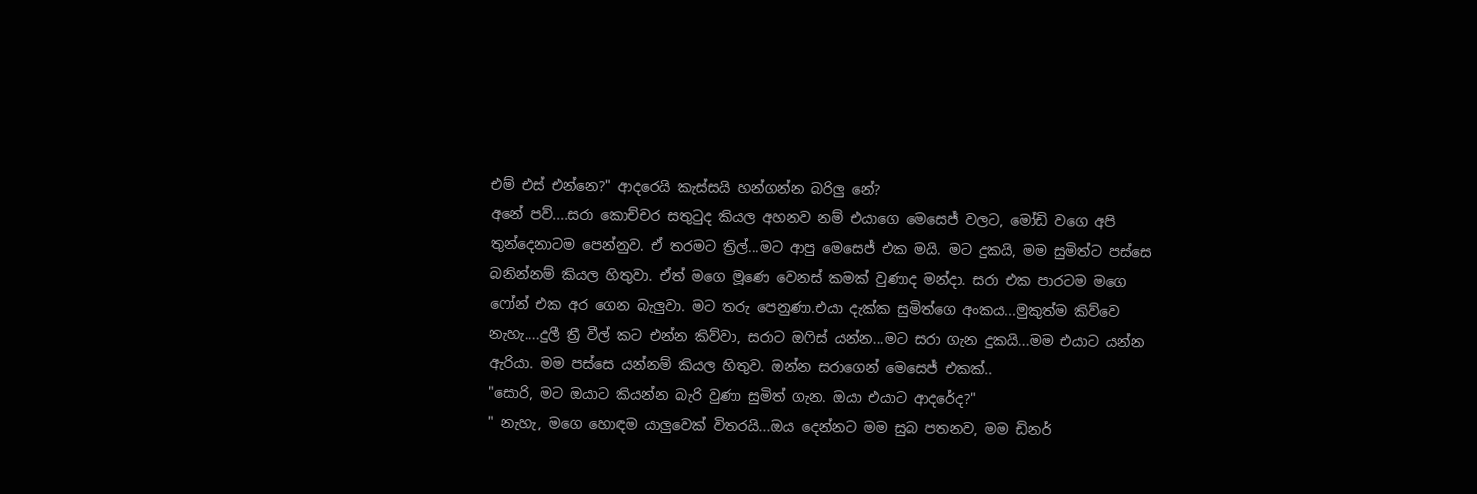එම් එස් එන්නෙ?" ආදරෙයි කැස්සයි හන්ගන්න බරිලු නේ?
අනේ පව්....සරා කොච්චර සතුටුද කියල අහනව නම් එයාගෙ මෙසෙජ් වලට, මෝඩි වගෙ අපි තුන්දෙනාටම පෙන්නුව. ඒ තරමට ත්‍රිල්...මට ආපු මෙසෙජ් එක මයි. මට දුකයි, මම සුමිත්ට පස්සෙ බනින්නම් කියල හිතුවා. ඒත් මගෙ මූණෙ වෙනස් කමක් වුණාද මන්දා. සරා එක පාරටම මගෙ ෆෝන් එක අර ගෙන බැලුවා. මට තරු පෙනුණා.එයා දැක්ක සුමිත්ගෙ අංකය...මුකුත්ම කිව්වෙ නැහැ....දුලී ත්‍රී වීල් කට එන්න කිව්වා, සරාට ඔෆිස් යන්න...මට සරා ගැන දුකයි...මම එයාට යන්න ඇරියා. මම පස්සෙ යන්නම් කියල හිතුව. ඔන්න සරාගෙන් මෙසෙජ් එකක්..
"සොරි, මට ඔයාට කියන්න බැරි වුණා සුමිත් ගැන. ඔයා එයාට ආදරේද?"
" නැහැ, මගෙ හොඳම යාලුවෙක් විතරයි...ඔය දෙන්නට මම සුබ පතනව, මම ඩිනර්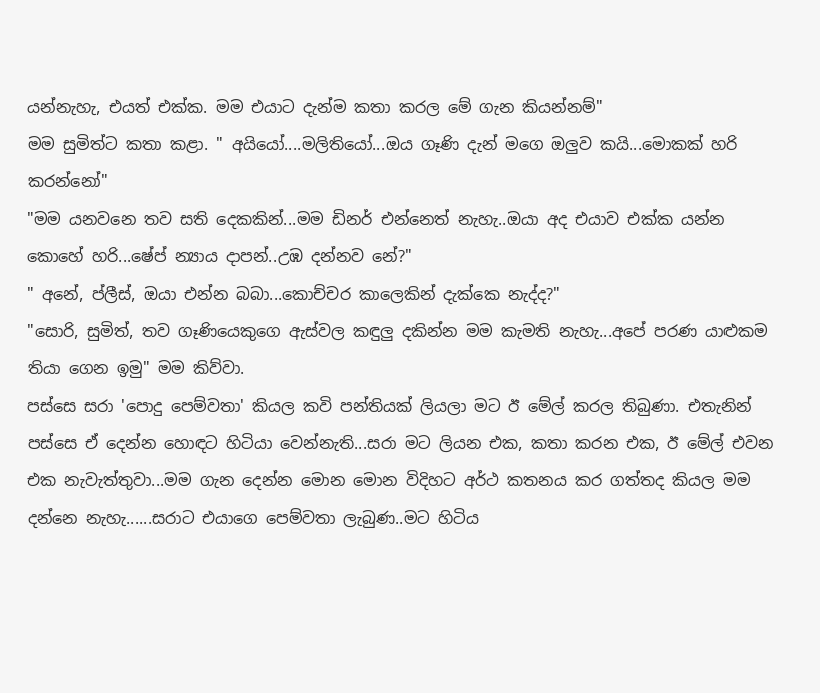යන්නැහැ, එයත් එක්ක. මම එයාට දැන්ම කතා කරල මේ ගැන කියන්නම්"
මම සුමිත්ට කතා කළා. " අයියෝ....මලිතියෝ...ඔය ගෑණි දැන් මගෙ ඔලුව කයි...මොකක් හරි කරන්නෝ"
"මම යනවනෙ තව සති දෙකකින්...මම ඩිනර් එන්නෙත් නැහැ..ඔයා අද එයාව එක්ක යන්න කොහේ හරි...ෂේප් න්‍යාය දාපන්..උඹ දන්නව නේ?"
" අනේ, ප්ලීස්, ඔයා එන්න බබා...කොච්චර කාලෙකින් දැක්කෙ නැද්ද?"
"සොරි, සුමිත්, තව ගෑණියෙකුගෙ ඇස්වල කඳුලු දකින්න මම කැමති නැහැ...අපේ පරණ යාළුකම තියා ගෙන ඉමු" මම කිව්වා.
පස්සෙ සරා 'පොදු පෙම්වතා' කියල කවි පන්තියක් ලියලා මට ඊ මේල් කරල තිබුණා. එතැනින් පස්සෙ ඒ දෙන්න හොඳට හිටියා වෙන්නැති...සරා මට ලියන එක, කතා කරන එක, ඊ මේල් එවන එක නැවැත්තුවා...මම ගැන දෙන්න මොන මොන විදිහට අර්ථ කතනය කර ගත්තද කියල මම දන්නෙ නැහැ......සරාට එයාගෙ පෙම්වතා ලැබුණ..මට හිටිය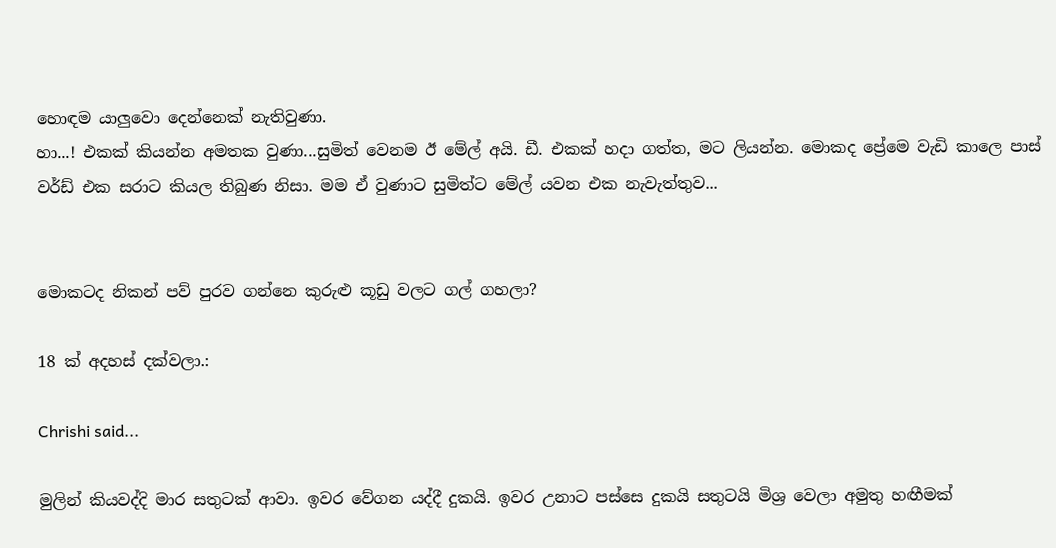හොඳම යාලුවො දෙන්නෙක් නැතිවුණා.
හා...! එකක් කියන්න අමතක වුණා...සුමිත් වෙනම ඊ මේල් අයි. ඩී. එකක් හදා ගත්ත, මට ලියන්න. මොකද ප්‍රේමෙ වැඩි කාලෙ පාස් වර්ඩ් එක සරාට කියල තිබුණ නිසා. මම ඒ වුණාට සුමිත්ට මේල් යවන එක නැවැත්තුව...


මොකටද නිකන් පව් පුරව ගන්නෙ කුරුළු කූඩු වලට ගල් ගහලා?

18 ක් අදහස් දක්වලා.:

Chrishi said...

මුලින් කියවද්දි මාර සතුටක් ආවා. ඉවර වේගන යද්දී දුකයි. ඉවර උනාට පස්සෙ දුකයි සතුටයි මිශ්‍ර වෙලා අමුතු හඟීමක්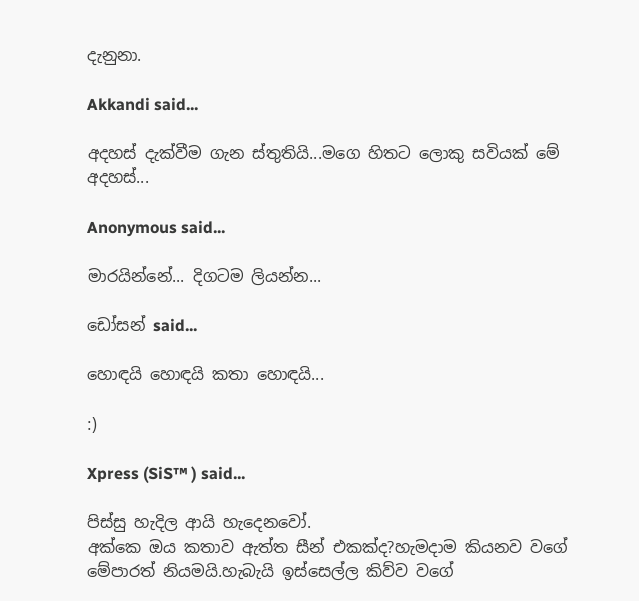දැනුනා.

Akkandi said...

අදහස් දැක්වීම ගැන ස්තුතියි...මගෙ හිතට ලොකු සවියක් මේ අදහස්...

Anonymous said...

මාරයින්නේ... දිගටම ලියන්න...

ඩෝසන් said...

හොඳයි හොඳයි කතා හොඳයි...

:)

Xpress (SiS™ ) said...

පිස්සු හැදිල ආයි හැදෙනවෝ.
අක්කෙ ඔය කතාව ඇත්ත සීන් එකක්ද?හැමදාම කියනව වගේ මේපාරත් නියමයි.හැබැයි ඉස්සෙල්ල කිව්ව වගේ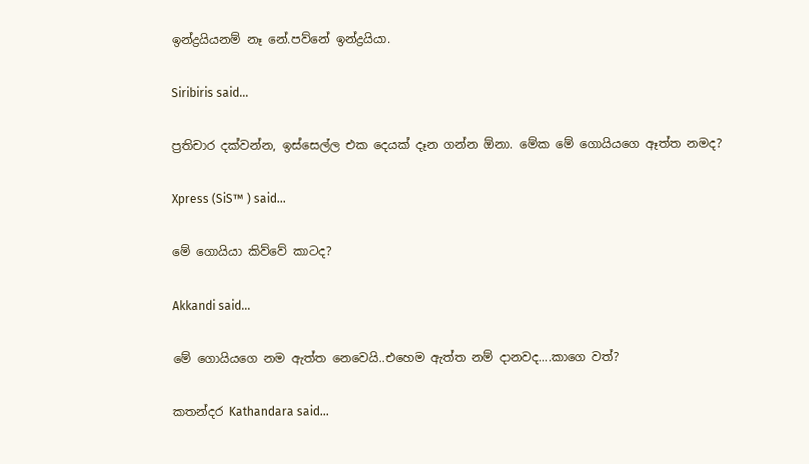ඉන්ද්‍රයියනම් නෑ නේ.පව්නේ ඉන්ද්‍රයියා.

Siribiris said...

ප්‍රතිචාර දක්වන්න, ඉස්සෙල්ල එක දෙයක් දෑන ගන්න ඕනා. මේක මේ ගොයියගෙ ඈත්ත නමද?

Xpress (SiS™ ) said...

මේ ගොයියා කිව්වේ කාටද?

Akkandi said...

මේ ගොයියගෙ නම ඇත්ත නෙවෙයි..එහෙම ඇත්ත නම් දානවද....කාගෙ වත්?

කතන්දර Kathandara said...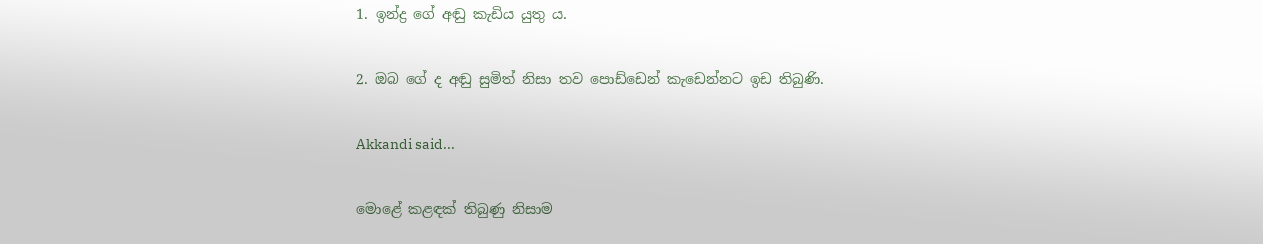1. ඉන්ද්‍ර ගේ අඬු කැඩිය යුතු ය.

2. ඔබ ගේ ද අඬු සුමිත් නිසා තව පොඩ්ඩෙන් කැඩෙන්නට ඉඩ තිබුණි.

Akkandi said...

මොළේ කළඳක් තිබුණු නිසාම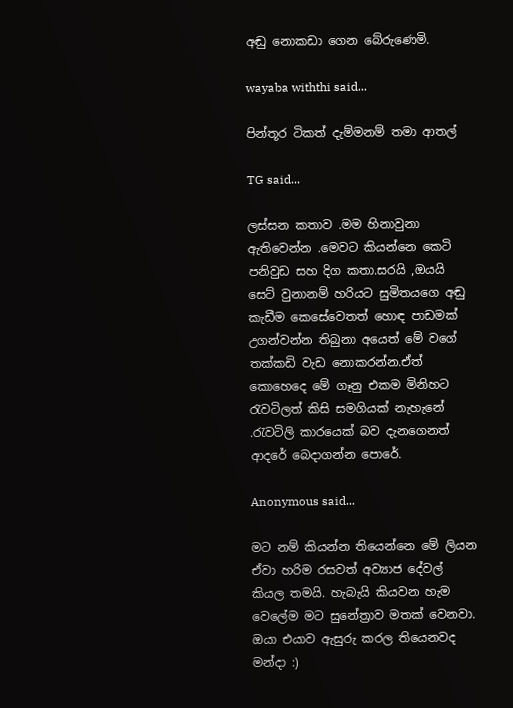අඬු නොකඩා ගෙන බේරුණෙමි.

wayaba withthi said...

පින්තූර ටිකත් දැම්මනම් තමා ආතල්

TG said...

ලස්සන කතාව .මම හිනාවුනා ඇතිවෙන්න .මෙවට කියන්නෙ කෙටි පනිවුඩ සහ දිග කතා.සරයි ,ඔයයි සෙට් වුනානම් හරියට සුමිතයගෙ අඬු කැඩීම කෙසේවෙතත් හොඳ පාඩමක් උගන්වන්න තිබුනා අයෙත් මේ වගේ තක්කඩි වැඩ නොකරන්න.ඒත් කොහෙදෙ මේ ගෑනු එකම මිනිහට රැවටිලත් කිසි සමගියක් නැහැනේ .රැවටිලි කාරයෙක් බව දැනගෙනත් ආදරේ බෙදාගන්න පොරේ.

Anonymous said...

මට නම් කියන්න තියෙන්නෙ මේ ලියන ඒවා හරිම රසවත් අව්‍යාජ දේවල් කියල තමයි. හැබැයි කියවන හැම වෙලේම මට සුනේත්‍රාව මතක් වෙනවා. ඔයා එයාව ඇසුරු කරල තියෙනවද මන්දා :)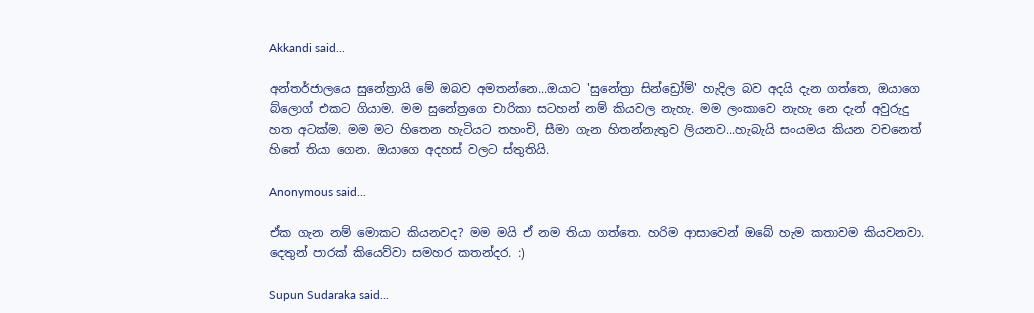Akkandi said...

අන්තර්ජාලයෙ සුනේත්‍රායි මේ ඔබව අමතන්නෙ...ඔයාට 'සුනේත්‍රා සින්ඩ්‍රෝම්' හැදිල බව අදයි දැන ගත්තෙ, ඔයාගෙ බ්ලොග් එකට ගියාම. මම සුනේත්‍රගෙ චාරිකා සටහන් නම් කියවල නැහැ. මම ලංකාවෙ නැහැ නෙ දැන් අවුරුදු හත අටක්ම. මම මට හිතෙන හැටියට තහංචි, සීමා ගැන හිතන්නැතුව ලියනව...හැබැයි සංයමය කියන වචනෙත් හිතේ තියා ගෙන. ඔයාගෙ අදහස් වලට ස්තුතියි.

Anonymous said...

ඒක ගැන නම් මොකට කියනවද? මම මයි ඒ නම තියා ගත්තෙ. හරිම ආසාවෙන් ඔබේ හැම කතාවම කියවනවා. දෙතුන් පාරක් කියෙව්වා සමහර කතන්දර. :)

Supun Sudaraka said...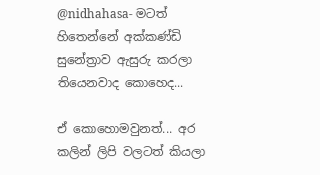@nidhahasa- මටත් හිතෙන්නේ අක්කණ්ඩි සු‍නේත්‍රාව ඇසුරු කරලා තියෙනවාද කොහෙද...

ඒ කොහොමවුනත්... අර කලින් ලිපි වලටත් කියලා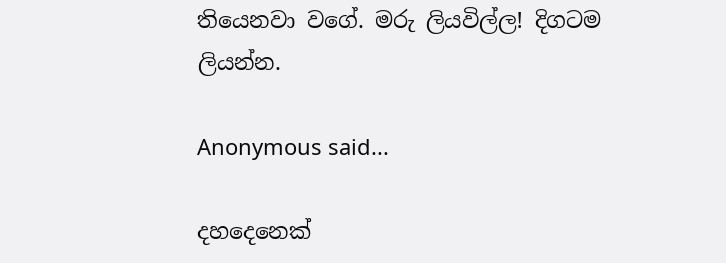තියෙනවා වගේ. මරු ලියවිල්ල! දිගටම ලියන්න.

Anonymous said...

දහදෙනෙක්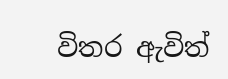විතර ඇවිත්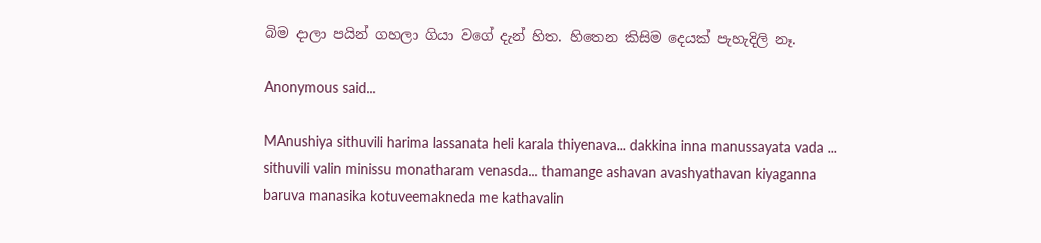බිම දාලා පයින් ගහලා ගියා වගේ දැන් හිත. හිතෙන කිසිම දෙයක් පැහැදිලි නෑ.

Anonymous said...

MAnushiya sithuvili harima lassanata heli karala thiyenava... dakkina inna manussayata vada ... sithuvili valin minissu monatharam venasda... thamange ashavan avashyathavan kiyaganna baruva manasika kotuveemakneda me kathavalin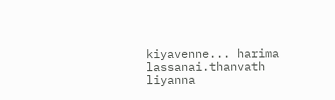kiyavenne... harima lassanai.thanvath liyanna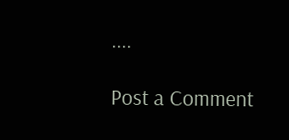....

Post a Comment